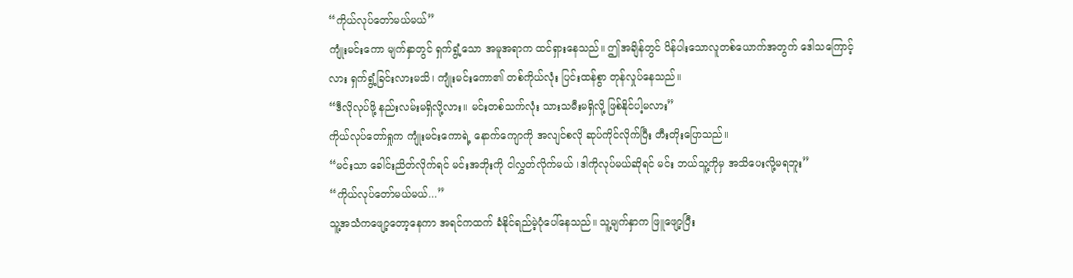“ကိုယ်လုပ်တော်မယ်မယ်”
ကျုံးမင်းကော မျက်နှာတွင် ရှက်ရွံ့သော အမူအရာက ထင်ရှားနေသည်။ ဤအချိန်တွင် ပိန်ပါးသောလူတစ်ယောက်အတွက် ဒေါသကြောင့်လား ရှက်ရွံ့ခြင်းလားမသိ၊ ကျုံးမင်းကော၏ တစ်ကိုယ်လုံး ပြင်းထန်စွာ တုန်လှုပ်နေသည်။
“ဒီလိုလုပ်ဖို့ နည်းလမ်းမရှိလို့လား။ မင်းတစ်သက်လုံး သားသမီးမရှိလို့ ဖြစ်နိုင်ပါ့မလား”
ကိုယ်လုပ်တော်ရှုက ကျုံးမင်းကောရဲ့ နောက်ကျောကို အလျင်စလို ဆုပ်ကိုင်လိုက်ပြီး တီးတိုးပြောသည်။
“မင်းသာ ခေါင်းညိတ်လိုက်ရင် မင်းအဘိုးကို ငါလွှတ်လိုက်မယ် ၊ဒါကိုလုပ်မယ်ဆိုရင် မင်း ဘယ်သူ့ကိုမှ အသိပေးလို့မရဘူး”
“ကိုယ်လုပ်တော်မယ်မယ်...”
သူ့အသံကဖျော့တော့နေကာ အရင်ကထက် ခံနိုင်ရည်မဲ့ပုံပေါ်နေသည်။ သူ့မျက်နှာက ဖြူဖျော့ပြီး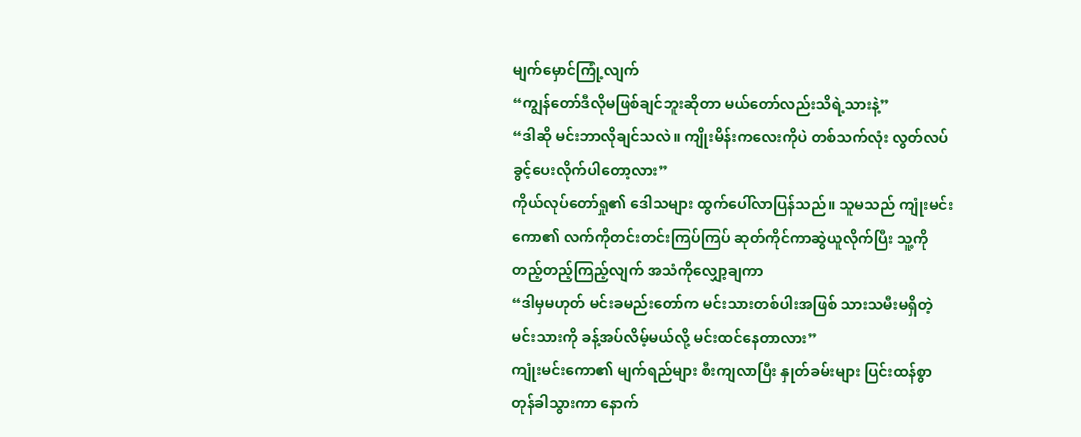မျက်မှောင်ကြုံ့လျက်
“ကျွန်တော်ဒီလိုမဖြစ်ချင်ဘူးဆိုတာ မယ်တော်လည်းသိရဲ့သားနဲ့”
“ဒါဆို မင်းဘာလိုချင်သလဲ။ ကျိုးမိန်းကလေးကိုပဲ တစ်သက်လုံး လွတ်လပ်ခွင့်ပေးလိုက်ပါတော့လား”
ကိုယ်လုပ်တော်ရှု၏ ဒေါသများ ထွက်ပေါ်လာပြန်သည်။ သူမသည် ကျုံးမင်းကော၏ လက်ကိုတင်းတင်းကြပ်ကြပ် ဆုတ်ကိုင်ကာဆွဲယူလိုက်ပြီး သူ့ကိုတည့်တည့်ကြည့်လျက် အသံကိုလျှော့ချကာ
“ဒါမှမဟုတ် မင်းခမည်းတော်က မင်းသားတစ်ပါးအဖြစ် သားသမီးမရှိတဲ့မင်းသားကို ခန့်အပ်လိမ့်မယ်လို့ မင်းထင်နေတာလား”
ကျုံးမင်းကော၏ မျက်ရည်များ စီးကျလာပြီး နှုတ်ခမ်းများ ပြင်းထန်စွာ တုန်ခါသွားကာ နောက်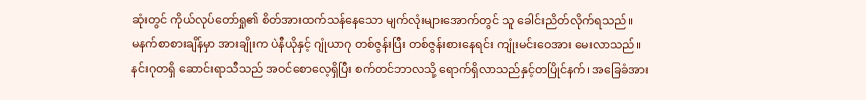ဆုံးတွင် ကိုယ်လုပ်တော်ရှု၏ စိတ်အားထက်သန်နေသော မျက်လုံးများအောက်တွင် သူ ခေါင်းညိတ်လိုက်ရသည်။
မနက်စာစားချိန်မှာ အားချိုးက ပဲနီယိုနှင့် ဂျုံယာဂု တစ်ဇွန်းပြီး တစ်ဇွန်းစားနေရင်း ကျုံးမင်းဝေအား မေးလာသည်။
နင်းဂုတရှိ ဆောင်းရာသီသည် အဝင်စောလေ့ရှိပြီး စက်တင်ဘာလသို့ ရောက်ရှိလာသည်နှင့်တပြိုင်နက်၊ အခြေခံအား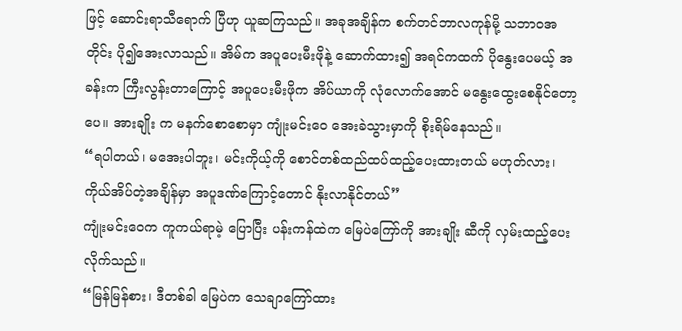ဖြင့် ဆောင်းရာသီရောက် ပြီဟု ယူဆကြသည်။ အခုအချိန်က စက်တင်ဘာလကုန်မို့ သဘာဝအတိုင်း ပို၍အေးလာသည်။ အိမ်က အပူပေးမီးဖိုနဲ့ ဆောက်ထား၍ အရင်ကထက် ပိုနွေးပေမယ့် အခန်းက ကြီးလွန်းတာကြောင့် အပူပေးမီးဖိုက အိပ်ယာကို လုံလောက်အောင် မနွေးထွေးစေနိုင်တော့ပေ။ အားချိုး က မနက်စောစောမှာ ကျုံးမင်းဝေ အေးခဲသွားမှာကို စိုးရိမ်နေသည်။
“ရပါတယ်၊ မအေးပါဘူး၊ မင်းကိုယ့်ကို စောင်တစ်ထည်ထပ်ထည့်ပေးထားတယ် မဟုတ်လား၊ကိုယ်အိပ်တဲ့အချိန်မှာ အပူဒဏ်ကြောင့်တောင် နိုးလာနိုင်တယ်”
ကျုံးမင်းဝေက ကူကယ်ရာမဲ့ ပြောပြီး ပန်းကန်ထဲက မြေပဲကြော်ကို အားချိုး ဆီကို လှမ်းထည့်ပေးလိုက်သည်။
“မြန်မြန်စား၊ ဒီတစ်ခါ မြေပဲက သေချာကြော်ထား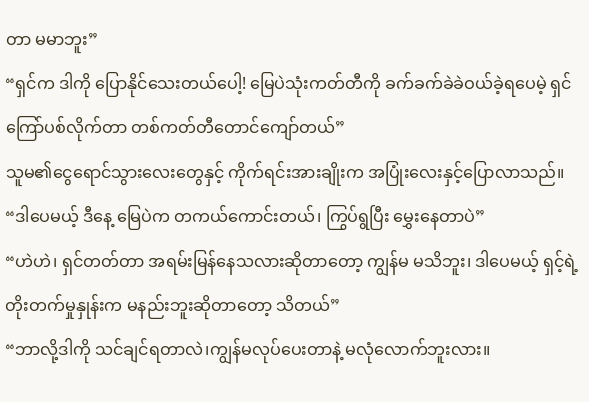တာ မမာဘူး”
“ရှင်က ဒါကို ပြောနိုင်သေးတယ်ပေါ့! မြေပဲသုံးကတ်တီကို ခက်ခက်ခဲခဲဝယ်ခဲ့ရပေမဲ့ ရှင် ကြော်ပစ်လိုက်တာ တစ်ကတ်တီတောင်ကျော်တယ်”
သူမ၏ငွေရောင်သွားလေးတွေနှင့် ကိုက်ရင်းအားချိုးက အပြုံးလေးနှင့်ပြောလာသည်။
“ဒါပေမယ့် ဒီနေ့ မြေပဲက တကယ်ကောင်းတယ်၊ ကြွပ်ရွပြီး မွှေးနေတာပဲ”
“ဟဲဟဲ၊ ရှင်တတ်တာ အရမ်းမြန်နေသလားဆိုတာတော့ ကျွန်မ မသိဘူး၊ ဒါပေမယ့် ရှင့်ရဲ့တိုးတက်မှုနှုန်းက မနည်းဘူးဆိုတာတော့ သိတယ်”
“ဘာလို့ဒါကို သင်ချင်ရတာလဲ၊ကျွန်မလုပ်ပေးတာနဲ့ မလုံလောက်ဘူးလား။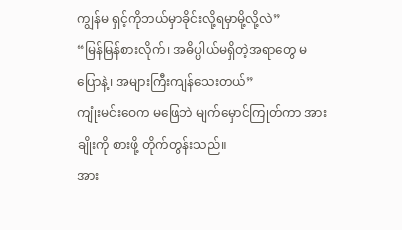ကျွန်မ ရှင့်ကိုဘယ်မှာခိုင်းလို့ရမှာမို့လို့လဲ”
“မြန်မြန်စားလိုက်၊ အဓိပ္ပါယ်မရှိတဲ့အရာတွေ မပြောနဲ့၊ အများကြီးကျန်သေးတယ်”
ကျုံးမင်းဝေက မဖြေဘဲ မျက်မှောင်ကြုတ်ကာ အားချိုးကို စားဖို့ တိုက်တွန်းသည်။
အား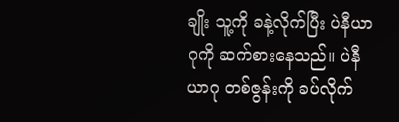ချိုး သူ့ကို ခနဲ့လိုက်ပြီး ပဲနီယာဂုကို ဆက်စားနေသည်။ ပဲနီယာဂု တစ်ဇွန်းကို ခပ်လိုက်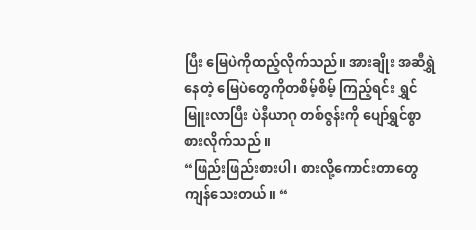ပြီး မြေပဲကိုထည့်လိုက်သည်။ အားချိုး အဆီရွှဲနေတဲ့ မြေပဲတွေကိုတစိမ့်စိမ့် ကြည့်ရင်း ရွှင်မြူးလာပြီး ပဲနီယာဂု တစ်ဇွန်းကို ပျော်ရွှင်စွာ စားလိုက်သည် ။
“ဖြည်းဖြည်းစားပါ၊ စားလို့ကောင်းတာတွေကျန်သေးတယ်။ “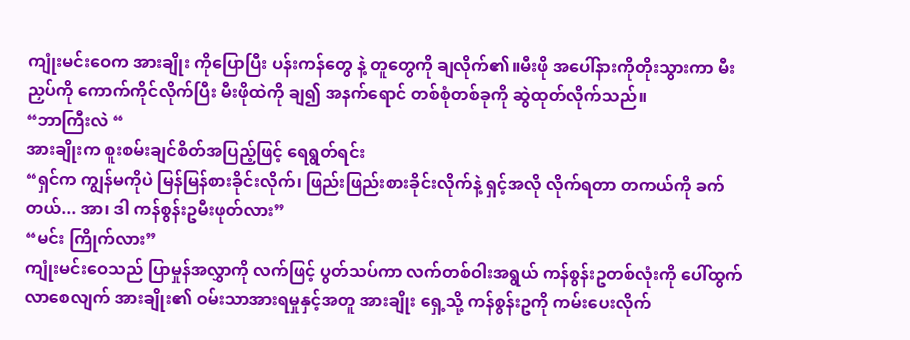ကျုံးမင်းဝေက အားချိုး ကိုပြောပြီး ပန်းကန်တွေ နဲ့ တူတွေကို ချလိုက်၏။မီးဖို အပေါ်နားကိုတိုးသွားကာ မီးညှပ်ကို ကောက်ကိုင်လိုက်ပြီး မီးဖိုထဲကို ချ၍ အနက်ရောင် တစ်စုံတစ်ခုကို ဆွဲထုတ်လိုက်သည်။
“ဘာကြီးလဲ “
အားချိုးက စူးစမ်းချင်စိတ်အပြည့်ဖြင့် ရေရွတ်ရင်း
“ရှင်က ကျွန်မကိုပဲ မြန်မြန်စားခိုင်းလိုက်၊ ဖြည်းဖြည်းစားခိုင်းလိုက်နဲ့ ရှင့်အလို လိုက်ရတာ တကယ်ကို ခက်တယ်... အာ၊ ဒါ ကန်စွန်းဥမီးဖုတ်လား”
“မင်း ကြိုက်လား”
ကျုံးမင်းဝေသည် ပြာမှုန်အလွှာကို လက်ဖြင့် ပွတ်သပ်ကာ လက်တစ်ဝါးအရွယ် ကန်စွန်းဥတစ်လုံးကို ပေါ်ထွက်လာစေလျက် အားချိုး၏ ဝမ်းသာအားရမှုနှင့်အတူ အားချိုး ရှေ့သို့ ကန်စွန်းဥကို ကမ်းပေးလိုက်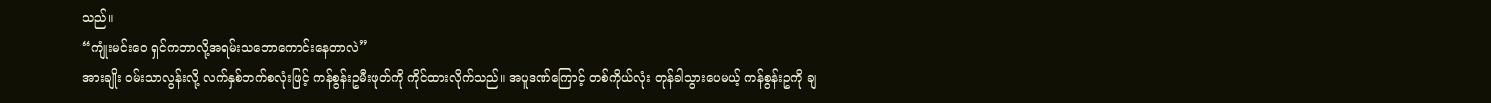သည်။
“ကျုံးမင်းဝေ ရှင်ကဘာလို့အရမ်းသဘောကောင်းနေတာလဲ”
အားချိုး ဝမ်းသာလွန်းလို့ လက်နှစ်ဘက်စလုံးဖြင့် ကန်စွန်းဥမီးဖုတ်ကို ကိုင်ထားလိုက်သည်။ အပူဒဏ်ကြောင့် တစ်ကိုယ်လုံး တုန်ခါသွားပေမယ့် ကန်စွန်းဥကို ချ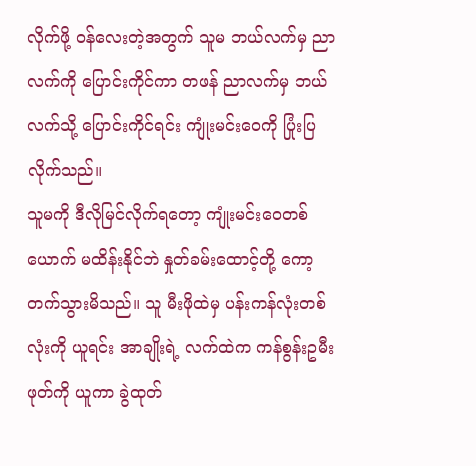လိုက်ဖို့ ဝန်လေးတဲ့အတွက် သူမ ဘယ်လက်မှ ညာလက်ကို ပြောင်းကိုင်ကာ တဖန် ညာလက်မှ ဘယ်လက်သို့ ပြောင်းကိုင်ရင်း ကျုံးမင်းဝေကို ပြုံးပြလိုက်သည်။
သူမကို ဒီလိုမြင်လိုက်ရတော့ ကျုံးမင်းဝေတစ်ယောက် မထိန်းနိုင်ဘဲ နှုတ်ခမ်းထောင့်တို့ ကော့တက်သွားမိသည်။ သူ မီးဖိုထဲမှ ပန်းကန်လုံးတစ်လုံးကို ယူရင်း အာချိုးရဲ့ လက်ထဲက ကန်စွန်းဥမီးဖုတ်ကို ယူကာ ခွဲထုတ်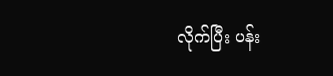လိုက်ပြီး ပန်း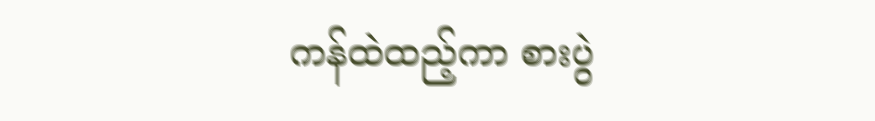ကန်ထဲထည့်ကာ စားပွဲ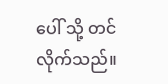ပေါ် သို့ တင်လိုက်သည်။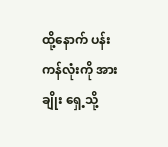ထို့နောက် ပန်းကန်လုံးကို အားချိုး ရှေ့သို့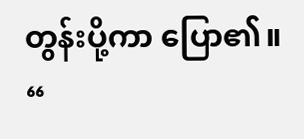တွန်းပို့ကာ ပြော၏။
“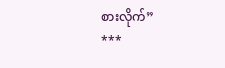စားလိုက်”
***